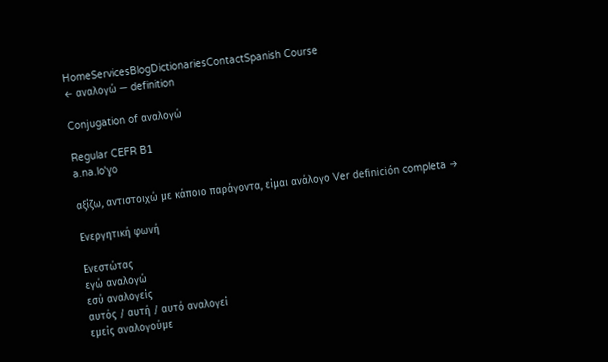HomeServicesBlogDictionariesContactSpanish Course
← αναλογώ — definition

Conjugation of αναλογώ

Regular CEFR B1
a.na.loˈɣo

αξίζω, αντιστοιχώ με κάποιο παράγοντα, είμαι ανάλογο Ver definición completa →

Ενεργητική φωνή

Ενεστώτας
εγώ αναλογώ
εσύ αναλογείς
αυτός / αυτή / αυτό αναλογεί
εμείς αναλογούμε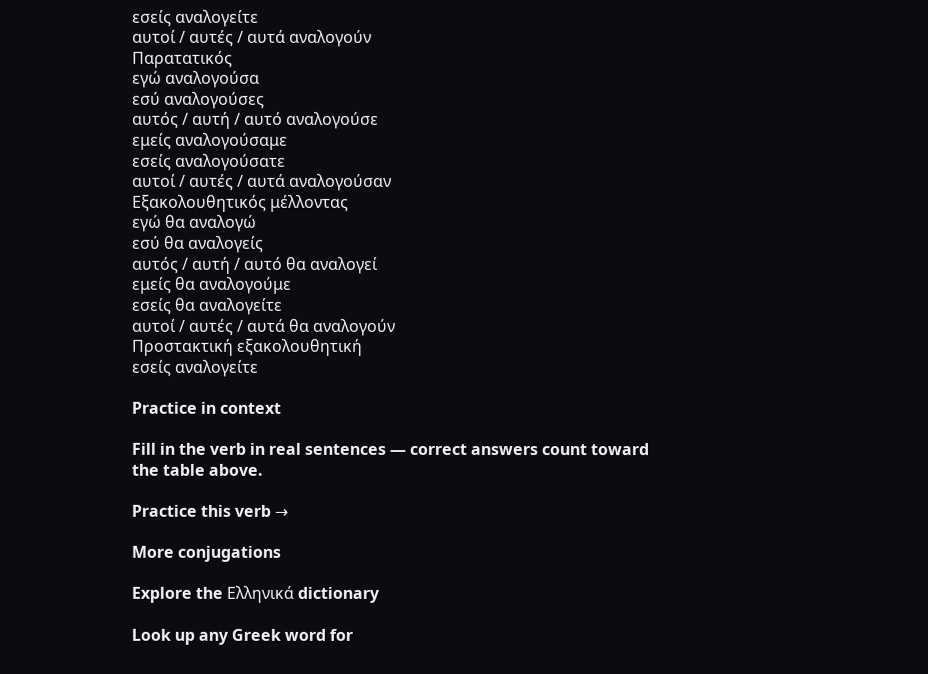εσείς αναλογείτε
αυτοί / αυτές / αυτά αναλογούν
Παρατατικός
εγώ αναλογούσα
εσύ αναλογούσες
αυτός / αυτή / αυτό αναλογούσε
εμείς αναλογούσαμε
εσείς αναλογούσατε
αυτοί / αυτές / αυτά αναλογούσαν
Εξακολουθητικός μέλλοντας
εγώ θα αναλογώ
εσύ θα αναλογείς
αυτός / αυτή / αυτό θα αναλογεί
εμείς θα αναλογούμε
εσείς θα αναλογείτε
αυτοί / αυτές / αυτά θα αναλογούν
Προστακτική εξακολουθητική
εσείς αναλογείτε

Practice in context

Fill in the verb in real sentences — correct answers count toward the table above.

Practice this verb →

More conjugations

Explore the Ελληνικά dictionary

Look up any Greek word for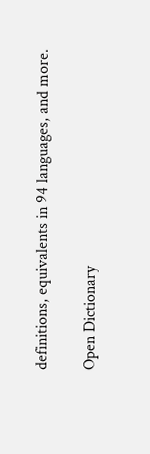definitions, equivalents in 94 languages, and more.

Open Dictionary